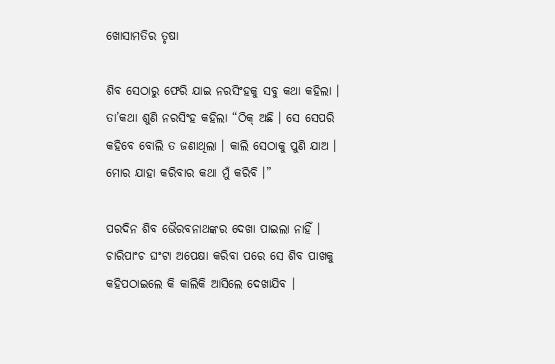ଖୋସାମତିର ତୃଷା

ଶିବ ସେଠାରୁ ଫେରି ଯାଇ ନରସିଂହକୁ ସବୁ କଥା କହିଲା । ତା’କଥା ଶୁଣି ନରସିଂହ କହିଲା “ଠିକ୍ ଅଛି । ସେ ସେପରି କହିବେ ବୋଲି ତ ଜଣାଥିଲା । କାଲି ସେଠାକୁ ପୁଣି ଯାଅ । ମୋର ଯାହା କରିବାର କଥା ମୁଁ କରିବି ।”

ପରଦିନ ଶିବ ଭୈରବନାଥଙ୍କର ଦେଖା ପାଇଲା ନାହିଁ । ଚାରିପାଂଚ ଘଂଟା ଅପେକ୍ଷା କରିବା ପରେ ସେ ଶିବ ପାଖକୁ କହିପଠାଇଲେ କି କାଲିକି ଆସିଲେ ଦେଖାଯିବ ।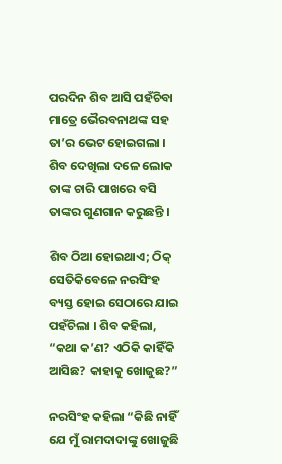ପରଦିନ ଶିବ ଆସି ପହଁଚିବା ମାତ୍ରେ ଭୈରବନାଥଙ୍କ ସହ ତା’ର ଭେଟ ହୋଇଗଲା । ଶିବ ଦେଖିଲା ଦଳେ ଲୋକ ତାଙ୍କ ଚାରି ପାଖରେ ବସି ତାଙ୍କର ଗୁଣଗାନ କରୁଛନ୍ତି ।

ଶିବ ଠିଆ ହୋଇଥାଏ; ଠିକ୍ ସେତିକିବେଳେ ନରସିଂହ ବ୍ୟସ୍ତ ହୋଇ ସେଠାରେ ଯାଇ ପହଁଚିଲା । ଶିବ କହିଲା, “କଥା କ’ଣ? ଏଠିକି କାହିଁକି ଆସିଛ? କାହାକୁ ଖୋଜୁଛ?”

ନରସିଂହ କହିଲା “କିଛି ନାହିଁ ଯେ ମୁଁ ରାମଦାଦାଙ୍କୁ ଖୋଜୁଛି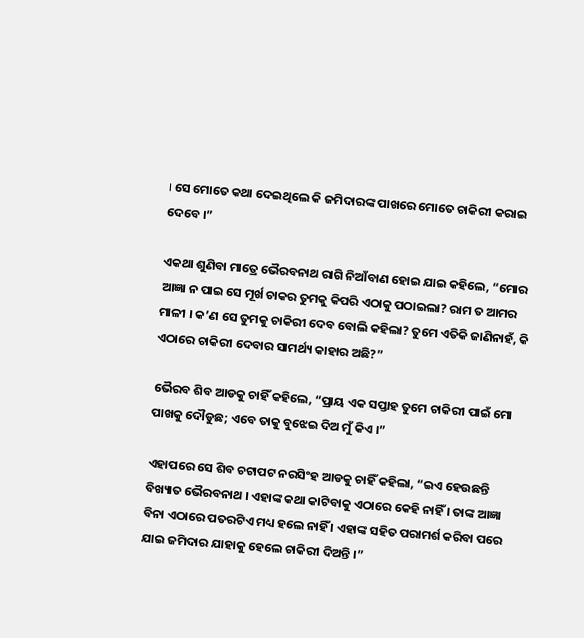। ସେ ମୋତେ କଥା ଦେଇଥିଲେ କି ଜମିଦାରଙ୍କ ପାଖରେ ମୋତେ ଚାକିରୀ କରାଇ ଦେବେ ।”

ଏକଥା ଶୁଣିବା ମାତ୍ରେ ଭୈରବନାଥ ରାଗି ନିଆଁବାଣ ହୋଇ ଯାଇ କହିଲେ, “ମୋର ଆଜ୍ଞା ନ ପାଇ ସେ ମୂର୍ଖ ଚାକର ତୁମକୁ କିପରି ଏଠାକୁ ପଠାଇଲା? ରାମ ତ ଆମର ମାଳୀ । କ’ଣ ସେ ତୁମକୁ ଚାକିରୀ ଦେବ ବୋଲି କହିଲା? ତୁମେ ଏତିକି ଜାଣିନାହଁ, କି ଏଠାରେ ଚାକିରୀ ଦେବାର ସାମର୍ଥ୍ୟ କାହାର ଅଛି?”

ଭୈରବ ଶିବ ଆଡକୁ ଚାହିଁ କହିଲେ, “ପ୍ରାୟ ଏକ ସପ୍ତାହ ତୁମେ ଚାକିରୀ ପାଇଁ ମୋ ପାଖକୁ ଦୌଡୁଛ; ଏବେ ତାକୁ ବୁଝେଇ ଦିଅ ମୁଁ କିଏ ।”

ଏହାପରେ ସେ ଶିବ ଚଟାପଟ ନରସିଂହ ଆଡକୁ ଚାହିଁ କହିଲା, “ଇଏ ହେଉଛନ୍ତି ବିଖ୍ୟାତ ଭୈରବନାଥ । ଏହାଙ୍କ କଥା କାଟିବାକୁ ଏଠାରେ କେହି ନାହିଁ । ତାଙ୍କ ଆଜ୍ଞା ବିନା ଏଠାରେ ପତରଟିଏ ମଧ୍ୟ ହଲେ ନାହିଁ । ଏହାଙ୍କ ସହିତ ପରାମର୍ଶ କରିବା ପରେ ଯାଇ ଜମିଦାର ଯାହାକୁ ହେଲେ ଚାକିରୀ ଦିଅନ୍ତି ।”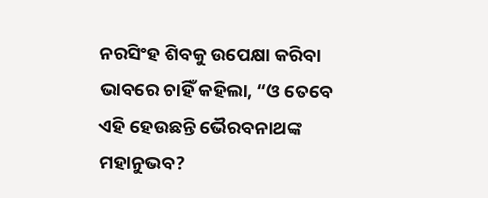ନରସିଂହ ଶିବକୁ ଉପେକ୍ଷା କରିବା ଭାବରେ ଚାହିଁ କହିଲା, “ଓ ତେବେ ଏହି ହେଉଛନ୍ତି ଭୈରବନାଥଙ୍କ ମହାନୁଭବ?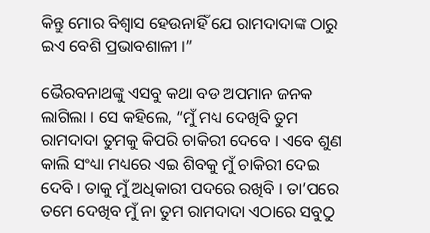କିନ୍ତୁ ମୋର ବିଶ୍ୱାସ ହେଉନାହିଁ ଯେ ରାମଦାଦାଙ୍କ ଠାରୁ ଇଏ ବେଶି ପ୍ରଭାବଶାଳୀ ।”

ଭୈରବନାଥଙ୍କୁ ଏସବୁ କଥା ବଡ ଅପମାନ ଜନକ ଲାଗିଲା । ସେ କହିଲେ, “ମୁଁ ମଧ୍ୟ ଦେଖିବି ତୁମ ରାମଦାଦା ତୁମକୁ କିପରି ଚାକିରୀ ଦେବେ । ଏବେ ଶୁଣ କାଲି ସଂଧ୍ୟା ମଧ୍ୟରେ ଏଇ ଶିବକୁ ମୁଁ ଚାକିରୀ ଦେଇ ଦେବି । ତାକୁ ମୁଁ ଅଧିକାରୀ ପଦରେ ରଖିବି । ତା’ପରେ ତମେ ଦେଖିବ ମୁଁ ନା ତୁମ ରାମଦାଦା ଏଠାରେ ସବୁଠୁ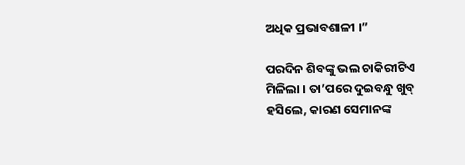ଅଧିକ ପ୍ରଭାବଶାଳୀ ।”

ପରଦିନ ଶିବଙ୍କୁ ଭଲ ଚାକିରୀଟିଏ ମିଳିଲା । ତା’ପରେ ଦୁଇବନ୍ଧୁ ଖୁବ୍ ହସିଲେ, କାରଣ ସେମାନଙ୍କ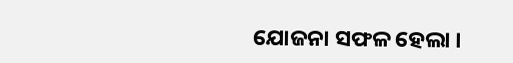ଯୋଜନା ସଫଳ ହେଲା ।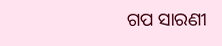ଗପ ସାରଣୀ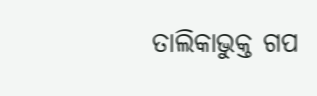ତାଲିକାଭୁକ୍ତ ଗପ